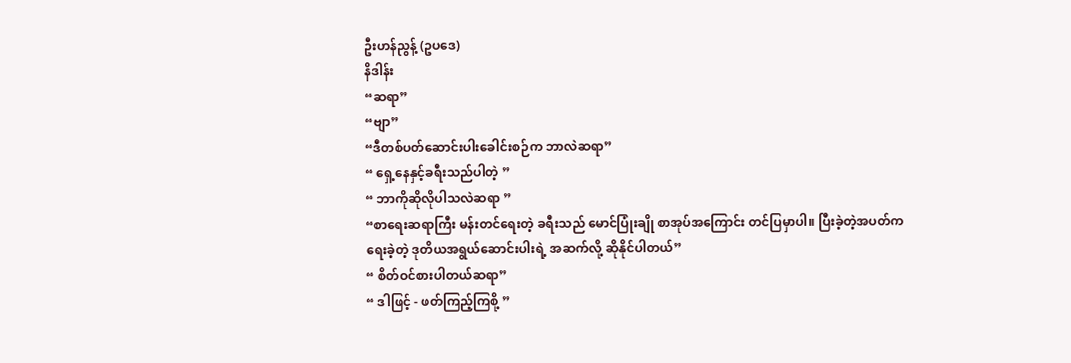ဦးဟန်ညွန့် (ဥပဒေ)
နိဒါန်း
“ဆရာ”
“ဗျာ”
“ဒီတစ်ပတ်ဆောင်းပါးခေါင်းစဉ်က ဘာလဲဆရာ”
“ ရှေ့နေနှင့်ခရီးသည်ပါတဲ့ ”
“ ဘာကိုဆိုလိုပါသလဲဆရာ ”
“စာရေးဆရာကြီး မန်းတင်ရေးတဲ့ ခရီးသည် မောင်ပြုံးချို စာအုပ်အကြောင်း တင်ပြမှာပါ။ ပြီးခဲ့တဲ့အပတ်က ရေးခဲ့တဲ့ ဒုတိယအရွယ်ဆောင်းပါးရဲ့ အဆက်လို့ ဆိုနိုင်ပါတယ်”
“ စိတ်ဝင်စားပါတယ်ဆရာ”
“ ဒါဖြင့် - ဖတ်ကြည့်ကြစို့ ”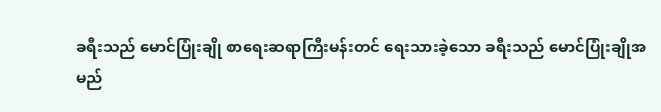ခရီးသည် မောင်ပြုံးချို စာရေးဆရာကြီးမန်းတင် ရေးသားခဲ့သော ခရီးသည် မောင်ပြုံးချိုအမည်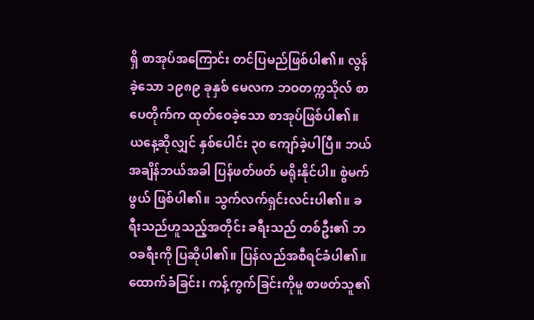ရှိ စာအုပ်အကြောင်း တင်ပြမည်ဖြစ်ပါ၏။ လွန်ခဲ့သော ၁၉၈၉ ခုနှစ် မေလက ဘဝတက္ကသိုလ် စာပေတိုက်က ထုတ်ဝေခဲ့သော စာအုပ်ဖြစ်ပါ၏။ ယနေ့ဆိုလျှင် နှစ်ပေါင်း ၃၀ ကျော်ခဲ့ပါပြီ။ ဘယ်အချိန်ဘယ်အခါ ပြန်ဖတ်ဖတ် မရိုးနိုင်ပါ။ စွဲမက်ဖွယ် ဖြစ်ပါ၏။ သွက်လက်ရှင်းလင်းပါ၏။ ခရီးသည်ဟူသည့်အတိုင်း ခရီးသည် တစ်ဦး၏ ဘဝခရီးကို ပြဆိုပါ၏။ ပြန်လည်အစီရင်ခံပါ၏။ ထောက်ခံခြင်း၊ ကန့်ကွက်ခြင်းကိုမူ စာဖတ်သူ၏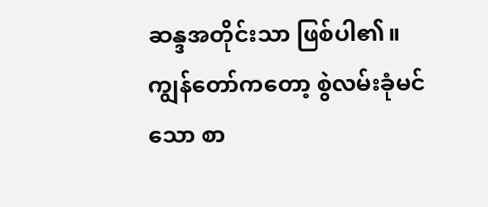ဆန္ဒအတိုင်းသာ ဖြစ်ပါ၏။ ကျွန်တော်ကတော့ စွဲလမ်းခုံမင်သော စာ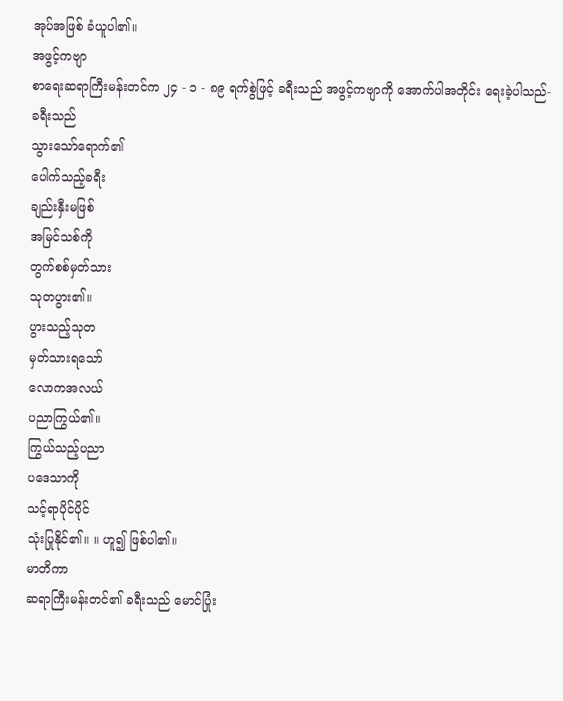အုပ်အဖြစ် ခံယူပါ၏။
အဖွင့်ကဗျာ
စာရေးဆရာကြီးမန်းတင်က ၂၄ - ၁ - ၈၉ ရက်စွဲဖြင့် ခရီးသည် အဖွင့်ကဗျာကို အောက်ပါအတိုင်း ရေးခဲ့ပါသည်-
ခရီးသည်
သွားသော်ရောက်၏
ပေါက်သည့်ခရီး
ချည်းနှီးမဖြစ်
အမြင်သစ်ကို
တွက်စစ်မှတ်သား
သုတပွား၏။
ပွားသည့်သုတ
မှတ်သားရသော်
လောကအလယ်
ပညာကြွယ်၏။
ကြွယ်သည့်ပညာ
ပဒေသာကို
သင့်ရာပိုင်ပိုင်
သုံးပြုနိုင်၏။ ။ ဟူ၍ ဖြစ်ပါ၏။
မာတိကာ
ဆရာကြီးမန်းတင်၏ ခရီးသည် မောင်ပြုံး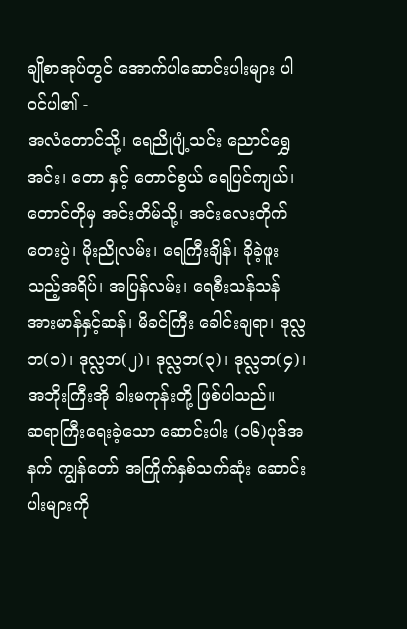ချိုစာအုပ်တွင် အောက်ပါဆောင်းပါးများ ပါဝင်ပါ၏ -
အလံတောင်သို့၊ ရေညိုပျံ့သင်း ညောင်ရွှေအင်း၊ တော နှင့် တောင်စွယ် ရေပြင်ကျယ်၊ တောင်တိုမှ အင်းတိမ်သို့၊ အင်းလေးတိုက်တေးပွဲ၊ မိုးညိုလမ်း၊ ရေကြီးချိန်၊ ခိုခဲ့ဖူးသည့်အရိပ်၊ အပြန်လမ်း၊ ရေစီးသန်သန် အားမာန်နှင့်ဆန်၊ မိခင်ကြီး ခေါင်းချရာ၊ ဒုလ္လဘ(၁)၊ ဒုလ္လဘ(၂)၊ ဒုလ္လဘ(၃)၊ ဒုလ္လဘ(၄)၊ အဘိုးကြီးအို ခါးမကုန်းတို့ ဖြစ်ပါသည်။
ဆရာကြီးရေးခဲ့သော ဆောင်းပါး (၁၆)ပုဒ်အနက် ကျွန်တော် အကြိုက်နှစ်သက်ဆုံး ဆောင်းပါးများကို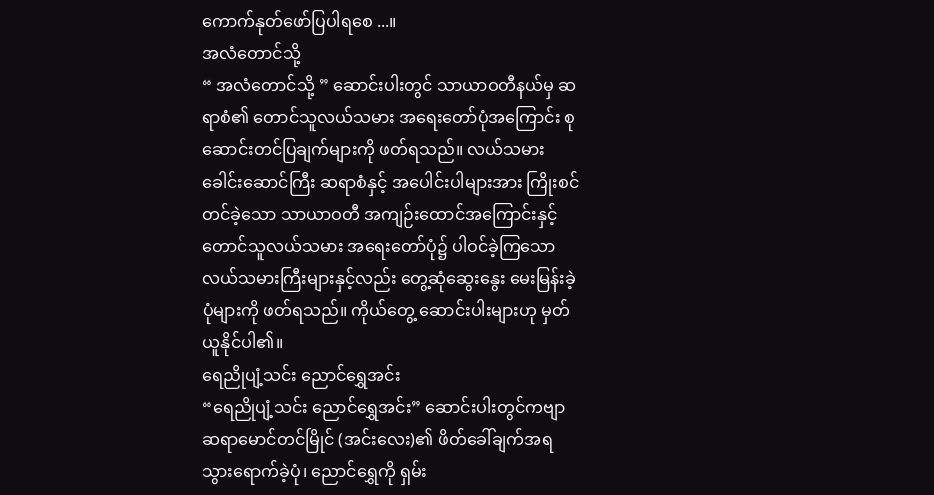ကောက်နုတ်ဖော်ပြပါရစေ ...။
အလံတောင်သို့
“ အလံတောင်သို့ ” ဆောင်းပါးတွင် သာယာဝတီနယ်မှ ဆရာစံ၏ တောင်သူလယ်သမား အရေးတော်ပုံအကြောင်း စုဆောင်းတင်ပြချက်များကို ဖတ်ရသည်။ လယ်သမား ခေါင်းဆောင်ကြီး ဆရာစံနှင့် အပေါင်းပါများအား ကြိုးစင်တင်ခဲ့သော သာယာဝတီ အကျဉ်းထောင်အကြောင်းနှင့် တောင်သူလယ်သမား အရေးတော်ပုံ၌ ပါဝင်ခဲ့ကြသော လယ်သမားကြီးများနှင့်လည်း တွေ့ဆုံဆွေးနွေး မေးမြန်းခဲ့ပုံများကို ဖတ်ရသည်။ ကိုယ်တွေ့ ဆောင်းပါးများဟု မှတ်ယူနိုင်ပါ၏။
ရေညိုပျံ့သင်း ညောင်ရွှေအင်း
“ရေညိုပျံ့သင်း ညောင်ရွှေအင်း” ဆောင်းပါးတွင်ကဗျာ ဆရာမောင်တင်မြိုင် (အင်းလေး)၏ ဖိတ်ခေါ်ချက်အရ သွားရောက်ခဲ့ပုံ၊ ညောင်ရွှေကို ရှမ်း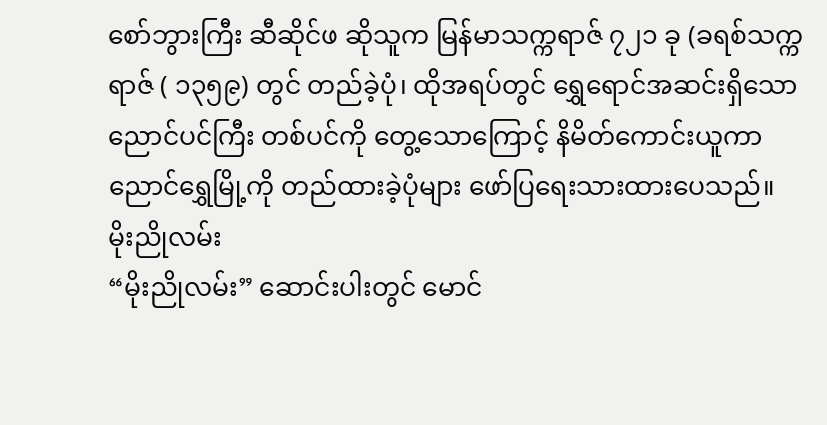စော်ဘွားကြီး ဆီဆိုင်ဖ ဆိုသူက မြန်မာသက္ကရာဇ် ၇၂၁ ခု (ခရစ်သက္ကရာဇ် ( ၁၃၅၉) တွင် တည်ခဲ့ပုံ၊ ထိုအရပ်တွင် ရွှေရောင်အဆင်းရှိသော ညောင်ပင်ကြီး တစ်ပင်ကို တွေ့သောကြောင့် နိမိတ်ကောင်းယူကာ ညောင်ရွှေမြို့ကို တည်ထားခဲ့ပုံများ ဖော်ပြရေးသားထားပေသည်။
မိုးညိုလမ်း
“မိုးညိုလမ်း” ဆောင်းပါးတွင် မောင်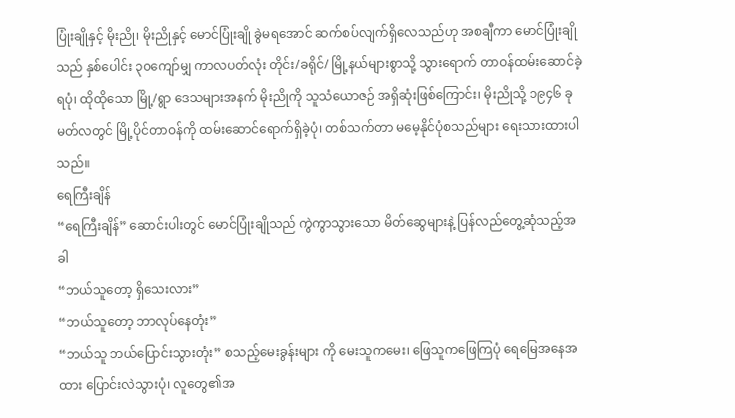ပြုံးချိုနှင့် မိုးညို၊ မိုးညိုနှင့် မောင်ပြုံးချို ခွဲမရအောင် ဆက်စပ်လျက်ရှိလေသည်ဟု အစချီကာ မောင်ပြုံးချိုသည် နှစ်ပေါင်း ၃၀ကျော်မျှ ကာလပတ်လုံး တိုင်း/ခရိုင်/ မြို့နယ်များစွာသို့ သွားရောက် တာဝန်ထမ်းဆောင်ခဲ့ရပုံ၊ ထိုထိုသော မြို့/ရွာ ဒေသများအနက် မိုးညိုကို သူသံယောဇဉ် အရှိဆုံးဖြစ်ကြောင်း၊ မိုးညိုသို့ ၁၉၄၆ ခု မတ်လတွင် မြို့ပိုင်တာဝန်ကို ထမ်းဆောင်ရောက်ရှိခဲ့ပုံ၊ တစ်သက်တာ မမေ့နိုင်ပုံစသည်များ ရေးသားထားပါသည်။
ရေကြီးချိန်
“ရေကြီးချိန်” ဆောင်းပါးတွင် မောင်ပြုံးချိုသည် ကွဲကွာသွားသော မိတ်ဆွေများနဲ့ ပြန်လည်တွေ့ဆုံသည့်အခါ
“ဘယ်သူတော့ ရှိသေးလား”
“ဘယ်သူတော့ ဘာလုပ်နေတုံး”
“ဘယ်သူ ဘယ်ပြောင်းသွားတုံး” စသည့်မေးခွန်းများ ကို မေးသူကမေး၊ ဖြေသူကဖြေကြပုံ ရေမြေအနေအထား ပြောင်းလဲသွားပုံ၊ လူတွေ၏အ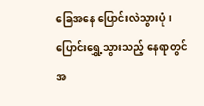ခြေအနေ ပြောင်းလဲသွားပုံ၊ ပြောင်းရွှေ့သွားသည့် နေရာတွင် အ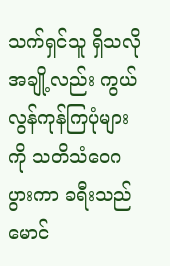သက်ရှင်သူ ရှိသလို အချို့လည်း ကွယ်လွန်ကုန်ကြပုံများကို သတိသံဝေဂပွားကာ ခရီးသည်မောင်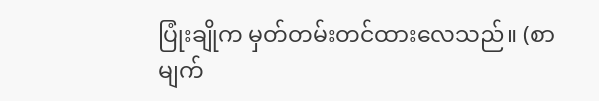ပြုံးချိုက မှတ်တမ်းတင်ထားလေသည်။ (စာမျက်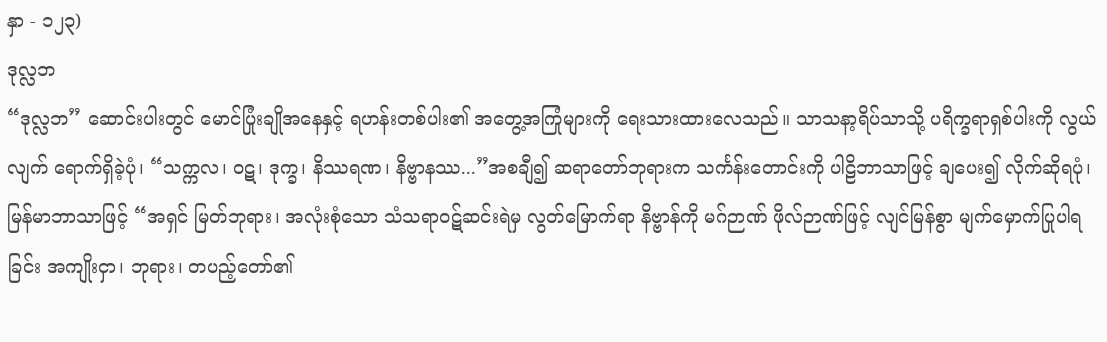နှာ - ၁၂၃)
ဒုလ္လဘ
“ဒုလ္လဘ” ဆောင်းပါးတွင် မောင်ပြုံးချိုအနေနှင့် ရဟန်းတစ်ပါး၏ အတွေ့အကြုံများကို ရေးသားထားလေသည်။ သာသနာ့ရိပ်သာသို့ ပရိက္ခရာရှစ်ပါးကို လွယ်လျက် ရောက်ရှိခဲ့ပုံ၊ “သက္ကလ၊ ဝဋ၊ ဒုက္ခ၊ နိဿရဏ၊ နိဗ္ဗာနဿ...”အစချီ၍ ဆရာတော်ဘုရားက သင်္ကန်းတောင်းကို ပါဠိဘာသာဖြင့် ချပေး၍ လိုက်ဆိုရပုံ၊ မြန်မာဘာသာဖြင့် “အရှင် မြတ်ဘုရား၊ အလုံးစုံသော သံသရာဝဋ်ဆင်းရဲမှ လွတ်မြောက်ရာ နိဗ္ဗာန်ကို မဂ်ဉာဏ် ဖိုလ်ဉာဏ်ဖြင့် လျင်မြန်စွာ မျက်မှောက်ပြုပါရခြင်း အကျိုးငှာ၊ ဘုရား၊ တပည့်တော်၏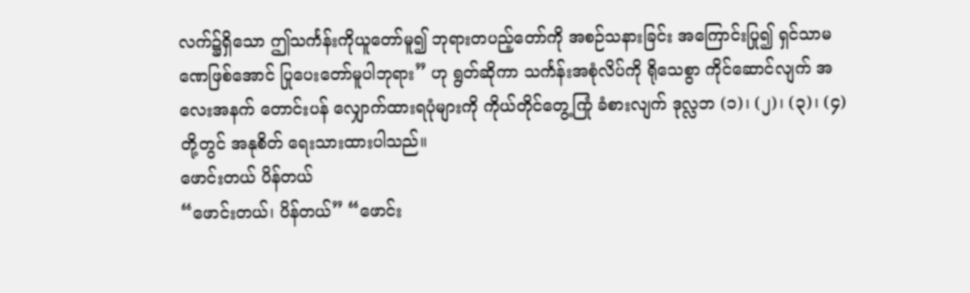လက်၌ရှိသော ဤသင်္ကန်းကိုယူတော်မူ၍ ဘုရားတပည့်တော်ကို အစဉ်သနားခြင်း အကြောင်းပြု၍ ရှင်သာမဏေဖြစ်အောင် ပြုပေးတော်မူပါဘုရား” ဟု ရွတ်ဆိုကာ သင်္ကန်းအစုံလိပ်ကို ရိုသေစွာ ကိုင်ဆောင်လျက် အလေးအနက် တောင်းပန် လျှောက်ထားရပုံများကို ကိုယ်တိုင်တွေ့ကြုံ ခံစားလျက် ဒုလ္လဘ (၁)၊ (၂)၊ (၃)၊ (၄) တို့တွင် အနုစိတ် ရေးသားထားပါသည်။
ဖောင်းတယ် ပိန်တယ်
“ဖောင်းတယ်၊ ပိန်တယ်” “ဖောင်း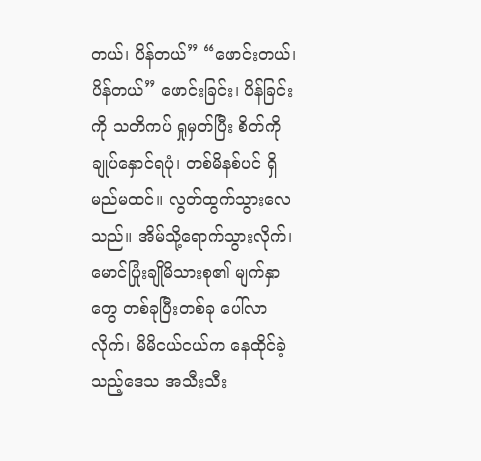တယ်၊ ပိန်တယ်” “ဖောင်းတယ်၊ ပိန်တယ်” ဖောင်းခြင်း၊ ပိန်ခြင်းကို သတိကပ် ရှုမှတ်ပြီး စိတ်ကို ချုပ်နှောင်ရပုံ၊ တစ်မိနစ်ပင် ရှိမည်မထင်။ လွတ်ထွက်သွားလေသည်။ အိမ်သို့ရောက်သွားလိုက်၊ မောင်ပြုံးချိုမိသားစု၏ မျက်နှာတွေ တစ်ခုပြီးတစ်ခု ပေါ်လာလိုက်၊ မိမိငယ်ငယ်က နေထိုင်ခဲ့သည့်ဒေသ အသီးသီး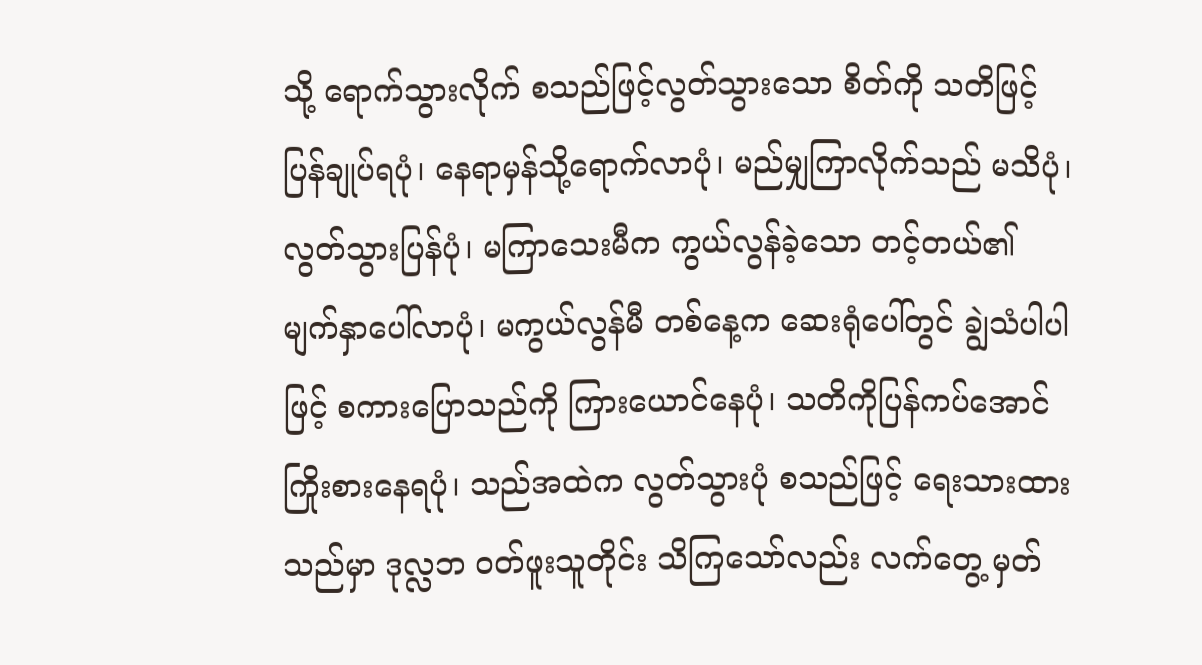သို့ ရောက်သွားလိုက် စသည်ဖြင့်လွတ်သွားသော စိတ်ကို သတိဖြင့် ပြန်ချုပ်ရပုံ၊ နေရာမှန်သို့ရောက်လာပုံ၊ မည်မျှကြာလိုက်သည် မသိပုံ၊ လွတ်သွားပြန်ပုံ၊ မကြာသေးမီက ကွယ်လွန်ခဲ့သော တင့်တယ်၏ မျက်နှာပေါ်လာပုံ၊ မကွယ်လွန်မီ တစ်နေ့က ဆေးရုံပေါ်တွင် ချွဲသံပါပါဖြင့် စကားပြောသည်ကို ကြားယောင်နေပုံ၊ သတိကိုပြန်ကပ်အောင် ကြိုးစားနေရပုံ၊ သည်အထဲက လွတ်သွားပုံ စသည်ဖြင့် ရေးသားထားသည်မှာ ဒုလ္လဘ ဝတ်ဖူးသူတိုင်း သိကြသော်လည်း လက်တွေ့ မှတ်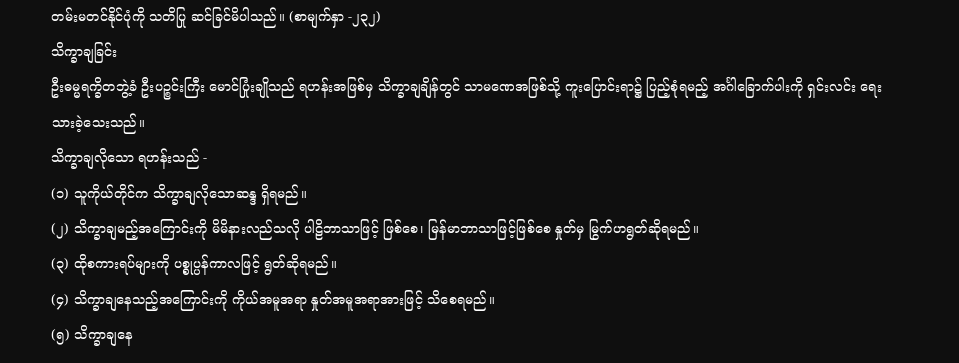တမ်းမတင်နိုင်ပုံကို သတိပြု ဆင်ခြင်မိပါသည်။ (စာမျက်နှာ -၂၃၂)
သိက္ခာချခြင်း
ဦးဓမ္မရက္ခိတဘွဲ့ခံ ဦးပဉ္စင်းကြီး မောင်ပြုံးချိုသည် ရဟန်းအဖြစ်မှ သိက္ခာချချိန်တွင် သာမဏေအဖြစ်သို့ ကူးပြောင်းရာ၌ ပြည့်စုံရမည့် အင်္ဂါခြောက်ပါးကို ရှင်းလင်း ရေးသားခဲ့သေးသည်။
သိက္ခာချလိုသော ရဟန်းသည် -
(၁) သူကိုယ်တိုင်က သိက္ခာချလိုသောဆန္ဒ ရှိရမည်။
(၂) သိက္ခာချမည့်အကြောင်းကို မိမိနားလည်သလို ပါဠိဘာသာဖြင့် ဖြစ်စေ၊ မြန်မာဘာသာဖြင့်ဖြစ်စေ နှုတ်မှ မြွက်ဟရွတ်ဆိုရမည်။
(၃) ထိုစကားရပ်များကို ပစ္စုပ္ပန်ကာလဖြင့် ရွတ်ဆိုရမည်။
(၄) သိက္ခာချနေသည့်အကြောင်းကို ကိုယ်အမူအရာ နှုတ်အမူအရာအားဖြင့် သိစေရမည်။
(၅) သိက္ခာချနေ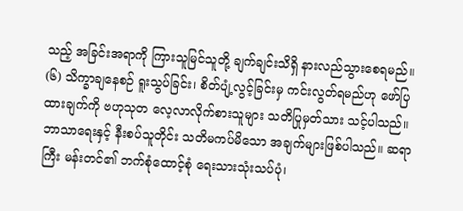သည့် အခြင်းအရာကို ကြားသူမြင်သူတို့ ချက်ချင်းသိရှိ နားလည်သွားစေရမည်။
(၆) သိက္ခာချနေစဉ် ရူးသွပ်ခြင်း၊ စိတ်ပျံ့လွင့်ခြင်းမှ ကင်းလွတ်ရမည်ဟု ဖော်ပြထားချက်ကို ဗဟုသုတ လေ့လာလိုက်စားသူများ သတိပြုမှတ်သား သင့်ပါသည်။ ဘာသာရေးနှင့် နီးစပ်သူတိုင်း သတိမကပ်မိသော အချက်များဖြစ်ပါသည်။ ဆရာကြီး မန်းတင်၏ ဘက်စုံထောင့်စုံ ရေးသားသုံးသပ်ပုံ၊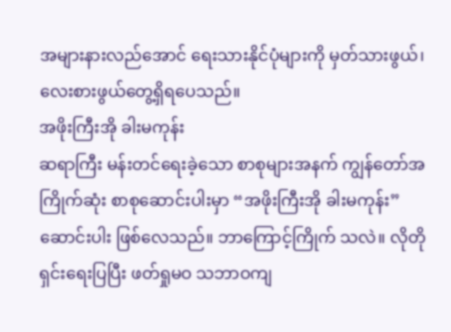အများနားလည်အောင် ရေးသားနိုင်ပုံများကို မှတ်သားဖွယ်၊ လေးစားဖွယ်တွေ့ရှိရပေသည်။
အဖိုးကြီးအို ခါးမကုန်း
ဆရာကြီး မန်းတင်ရေးခဲ့သော စာစုများအနက် ကျွန်တော်အကြိုက်ဆုံး စာစုဆောင်းပါးမှာ “အဖိုးကြီးအို ခါးမကုန်း” ဆောင်းပါး ဖြစ်လေသည်။ ဘာကြောင့်ကြိုက် သလဲ။ လိုတိုရှင်းရေးပြပြီး ဖတ်ရှုမဝ သဘာဝကျ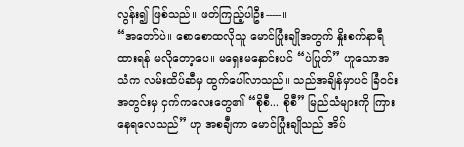လွန်း၍ ဖြစ်သည်။ ဖတ်ကြည့်ပါဦး-----။
“အတော်ပဲ။ စောစောထလိုသူ မောင်ပြုံးချိုအတွက် နှိုးစက်နာရီထားရန် မလိုတော့ပေ။ မရှေးမနှောင်းပင် “ပဲပြုတ်” ဟူသောအသံက လမ်းထိပ်ဆီမှ ထွက်ပေါ်လာသည်။ သည်အချိန်မှာပင် ခြံဝင်းအတွင်းမှ ငှက်ကလေးတွေ၏ “စိုစီ... စိုစီ” မြည်သံများကို ကြားနေရလေသည်” ဟု အစချီကာ မောင်ပြုံးချိုသည် အိပ်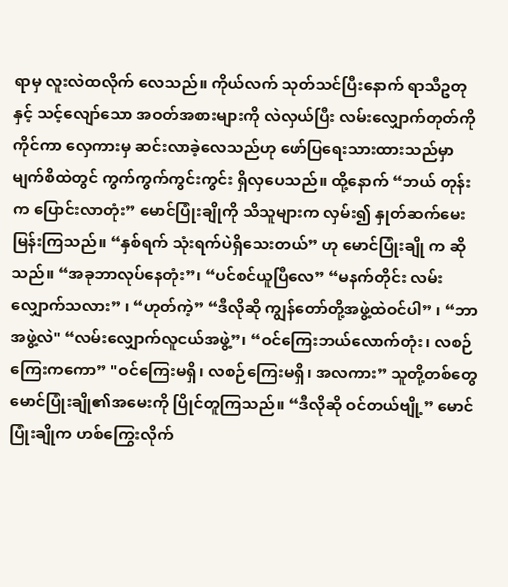ရာမှ လူးလဲထလိုက် လေသည်။ ကိုယ်လက် သုတ်သင်ပြီးနောက် ရာသီဥတုနှင့် သင့်လျော်သော အဝတ်အစားများကို လဲလှယ်ပြီး လမ်းလျှောက်တုတ်ကိုကိုင်ကာ လှေကားမှ ဆင်းလာခဲ့လေသည်ဟု ဖော်ပြရေးသားထားသည်မှာ မျက်စိထဲတွင် ကွက်ကွက်ကွင်းကွင်း ရှိလှပေသည်။ ထို့နောက် “ဘယ် တုန်းက ပြောင်းလာတုံး” မောင်ပြုံးချိုကို သိသူများက လှမ်း၍ နှုတ်ဆက်မေးမြန်းကြသည်။ “နှစ်ရက် သုံးရက်ပဲရှိသေးတယ်” ဟု မောင်ပြုံးချို က ဆိုသည်။ “အခုဘာလုပ်နေတုံး”၊ “ပင်စင်ယူပြီလေ” “မနက်တိုင်း လမ်းလျှောက်သလား” ၊ “ဟုတ်ကဲ့” “ဒီလိုဆို ကျွန်တော်တို့အဖွဲ့ထဲဝင်ပါ” ၊ “ဘာအဖွဲ့လဲ" “လမ်းလျှောက်လူငယ်အဖွဲ့”၊ “ဝင်ကြေးဘယ်လောက်တုံး၊ လစဉ်ကြေးကကော” "ဝင်ကြေးမရှိ၊ လစဉ်ကြေးမရှိ၊ အလကား” သူတို့တစ်တွေ မောင်ပြုံးချို၏အမေးကို ပြိုင်တူကြသည်။ “ဒီလိုဆို ဝင်တယ်ဗျို့” မောင်ပြုံးချိုက ဟစ်ကြွေးလိုက်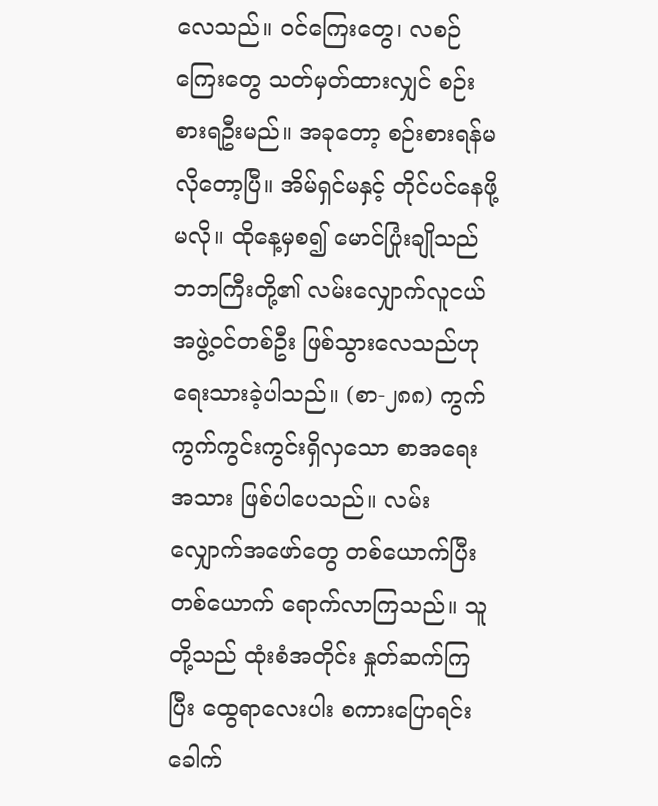လေသည်။ ဝင်ကြေးတွေ၊ လစဉ်ကြေးတွေ သတ်မှတ်ထားလျှင် စဉ်းစားရဦးမည်။ အခုတော့ စဉ်းစားရန်မလိုတော့ပြီ။ အိမ်ရှင်မနှင့် တိုင်ပင်နေဖို့ မလို။ ထိုနေ့မှစ၍ မောင်ပြုံးချိုသည် ဘဘကြီးတို့၏ လမ်းလျှောက်လူငယ်အဖွဲ့ဝင်တစ်ဦး ဖြစ်သွားလေသည်ဟု ရေးသားခဲ့ပါသည်။ (စာ-၂၈၈) ကွက်ကွက်ကွင်းကွင်းရှိလှသော စာအရေးအသား ဖြစ်ပါပေသည်။ လမ်းလျှောက်အဖော်တွေ တစ်ယောက်ပြီးတစ်ယောက် ရောက်လာကြသည်။ သူတို့သည် ထုံးစံအတိုင်း နှုတ်ဆက်ကြပြီး ထွေရာလေးပါး စကားပြောရင်း ခေါက်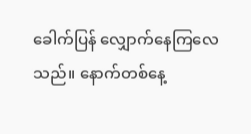ခေါက်ပြန် လျှောက်နေကြလေသည်။ နောက်တစ်နေ့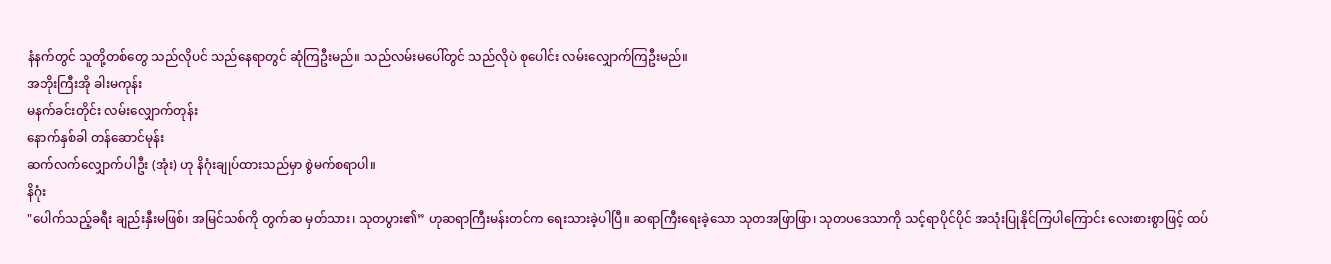နံနက်တွင် သူတို့တစ်တွေ သည်လိုပင် သည်နေရာတွင် ဆုံကြဦးမည်။ သည်လမ်းမပေါ်တွင် သည်လိုပဲ စုပေါင်း လမ်းလျှောက်ကြဦးမည်။
အဘိုးကြီးအို ခါးမကုန်း
မနက်ခင်းတိုင်း လမ်းလျှောက်တုန်း
နောက်နှစ်ခါ တန်ဆောင်မုန်း
ဆက်လက်လျှောက်ပါဦး (အုံး) ဟု နိဂုံးချုပ်ထားသည်မှာ စွဲမက်စရာပါ။
နိဂုံး
"ပေါက်သည့်ခရီး ချည်းနှီးမဖြစ်၊ အမြင်သစ်ကို တွက်ဆ မှတ်သား၊ သုတပွား၏” ဟုဆရာကြီးမန်းတင်က ရေးသားခဲ့ပါပြီ။ ဆရာကြီးရေးခဲ့သော သုတအဖြာဖြာ၊ သုတပဒေသာကို သင့်ရာပိုင်ပိုင် အသုံးပြုနိုင်ကြပါကြောင်း လေးစားစွာဖြင့် ထပ်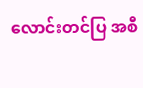လောင်းတင်ပြ အစီ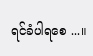ရင်ခံပါရစေ ...။